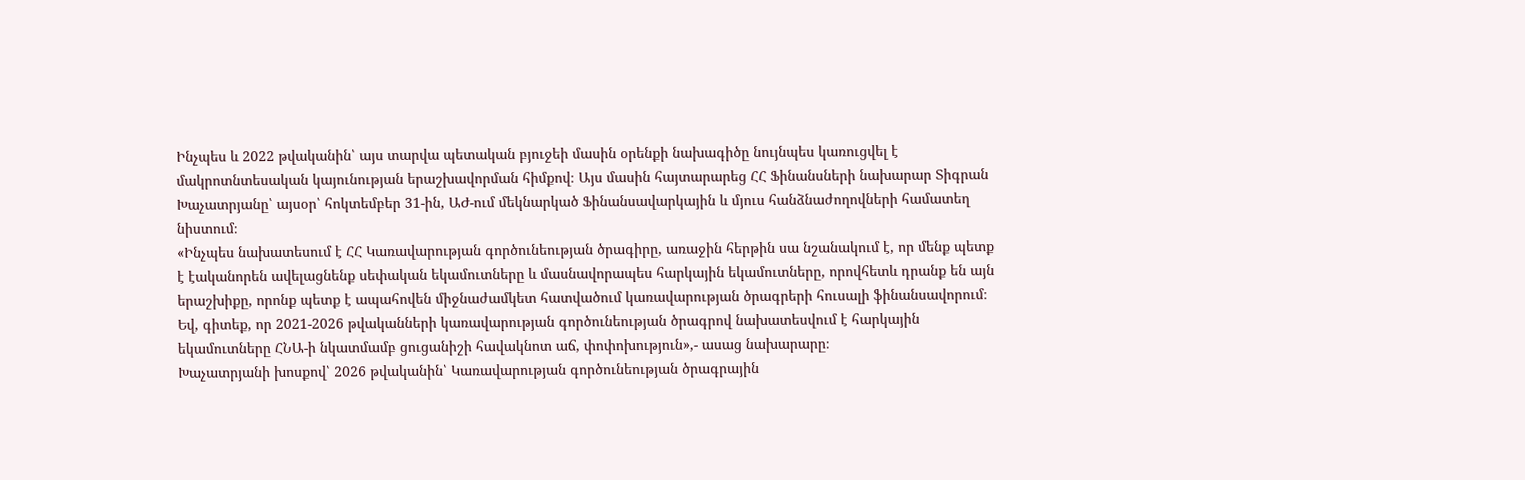Ինչպես և 2022 թվականին՝ այս տարվա պետական բյուջեի մասին օրենքի նախագիծը նույնպես կառուցվել է մակրոտնտեսական կայունության երաշխավորման հիմքով։ Այս մասին հայտարարեց ՀՀ Ֆինանսների նախարար Տիգրան Խաչատրյանը՝ այսօր՝ հոկտեմբեր 31-ին, ԱԺ-ում մեկնարկած Ֆինանսավարկային և մյուս հանձնաժողովների համատեղ նիստում։
«Ինչպես նախատեսում է ՀՀ Կառավարության գործունեության ծրագիրը, առաջին հերթին սա նշանակում է, որ մենք պետք է էականորեն ավելացնենք սեփական եկամուտները և մասնավորապես հարկային եկամուտները, որովհետև դրանք են այն երաշխիքը, որոնք պետք է ապահովեն միջնաժամկետ հատվածում կառավարության ծրագրերի հուսալի ֆինանսավորում։
Եվ, գիտեք, որ 2021-2026 թվականների կառավարության գործունեության ծրագրով նախատեսվում է հարկային եկամուտները ՀՆԱ-ի նկատմամբ ցուցանիշի հավակնոտ աճ, փոփոխություն»,- ասաց նախարարը։
Խաչատրյանի խոսքով՝ 2026 թվականին՝ Կառավարության գործունեության ծրագրային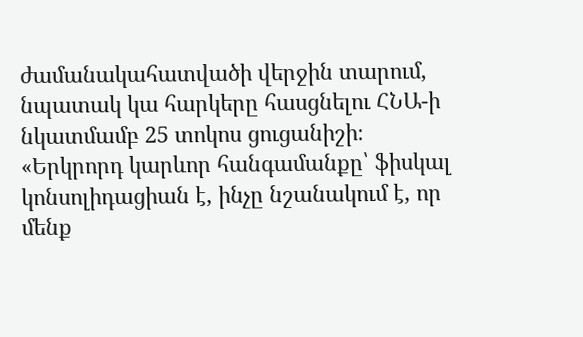ժամանակահատվածի վերջին տարում, նպատակ կա հարկերը հասցնելու ՀՆԱ-ի նկատմամբ 25 տոկոս ցուցանիշի։
«Երկրորդ կարևոր հանգամանքը՝ ֆիսկալ կոնսոլիդացիան է, ինչը նշանակում է, որ մենք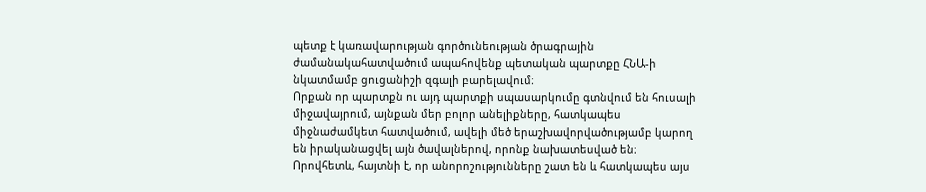պետք է կառավարության գործունեության ծրագրային ժամանակահատվածում ապահովենք պետական պարտքը ՀՆԱ-ի նկատմամբ ցուցանիշի զգալի բարելավում։
Որքան որ պարտքն ու այդ պարտքի սպասարկումը գտնվում են հուսալի միջավայրում, այնքան մեր բոլոր անելիքները, հատկապես միջնաժամկետ հատվածում, ավելի մեծ երաշխավորվածությամբ կարող են իրականացվել այն ծավալներով, որոնք նախատեսված են։ Որովհետև, հայտնի է, որ անորոշությունները շատ են և հատկապես այս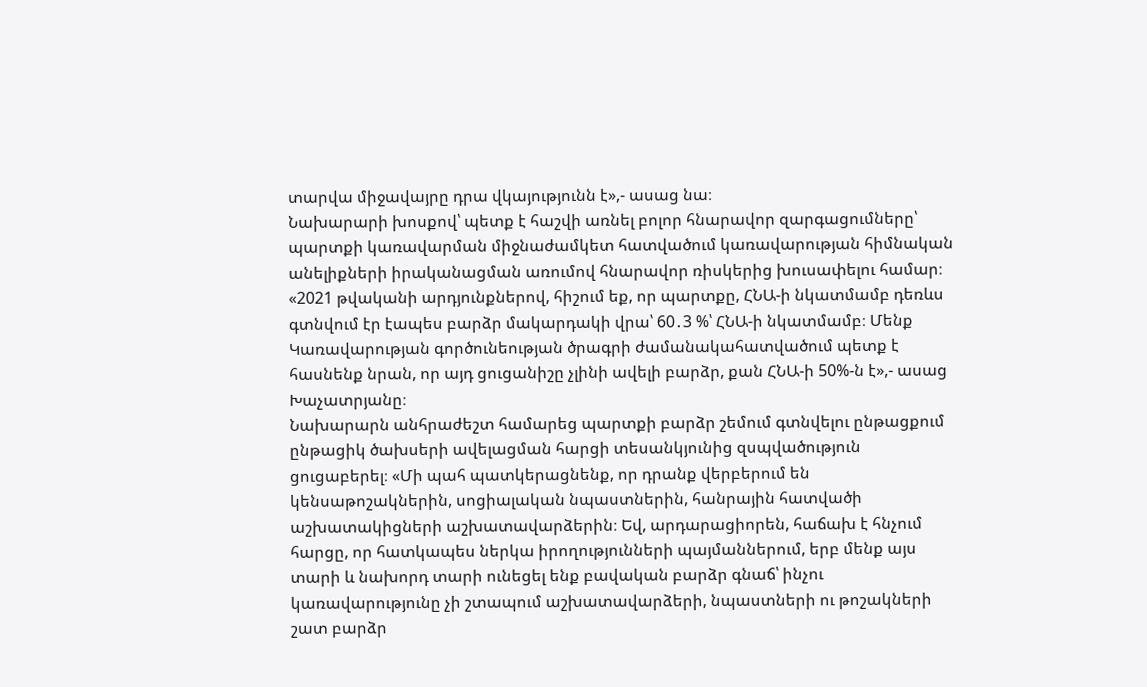տարվա միջավայրը դրա վկայությունն է»,- ասաց նա։
Նախարարի խոսքով՝ պետք է հաշվի առնել բոլոր հնարավոր զարգացումները՝ պարտքի կառավարման միջնաժամկետ հատվածում կառավարության հիմնական անելիքների իրականացման առումով հնարավոր ռիսկերից խուսափելու համար։
«2021 թվականի արդյունքներով, հիշում եք, որ պարտքը, ՀՆԱ-ի նկատմամբ դեռևս գտնվում էր էապես բարձր մակարդակի վրա՝ 60․3 %՝ ՀՆԱ-ի նկատմամբ։ Մենք Կառավարության գործունեության ծրագրի ժամանակահատվածում պետք է հասնենք նրան, որ այդ ցուցանիշը չլինի ավելի բարձր, քան ՀՆԱ-ի 50%-ն է»,- ասաց Խաչատրյանը։
Նախարարն անհրաժեշտ համարեց պարտքի բարձր շեմում գտնվելու ընթացքում ընթացիկ ծախսերի ավելացման հարցի տեսանկյունից զսպվածություն ցուցաբերել։ «Մի պահ պատկերացնենք, որ դրանք վերբերում են կենսաթոշակներին, սոցիալական նպաստներին, հանրային հատվածի աշխատակիցների աշխատավարձերին։ Եվ, արդարացիորեն, հաճախ է հնչում հարցը, որ հատկապես ներկա իրողությունների պայմաններում, երբ մենք այս տարի և նախորդ տարի ունեցել ենք բավական բարձր գնաճ՝ ինչու կառավարությունը չի շտապում աշխատավարձերի, նպաստների ու թոշակների շատ բարձր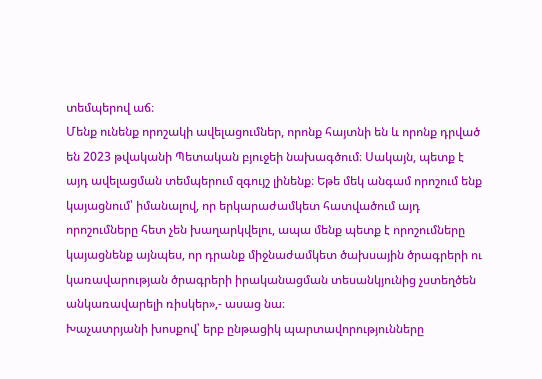տեմպերով աճ։
Մենք ունենք որոշակի ավելացումներ, որոնք հայտնի են և որոնք դրված են 2023 թվականի Պետական բյուջեի նախագծում։ Սակայն, պետք է այդ ավելացման տեմպերում զգույշ լինենք։ Եթե մեկ անգամ որոշում ենք կայացնում՝ իմանալով, որ երկարաժամկետ հատվածում այդ որոշումները հետ չեն խաղարկվելու, ապա մենք պետք է որոշումները կայացնենք այնպես, որ դրանք միջնաժամկետ ծախսային ծրագրերի ու կառավարության ծրագրերի իրականացման տեսանկյունից չստեղծեն անկառավարելի ռիսկեր»,- ասաց նա։
Խաչատրյանի խոսքով՝ երբ ընթացիկ պարտավորությունները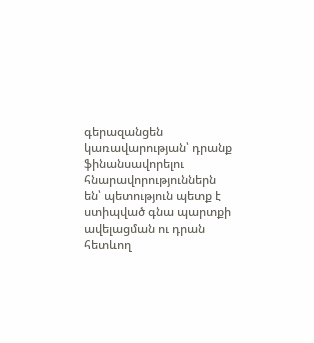գերազանցեն կառավարության՝ դրանք ֆինանսավորելու հնարավորություններն են՝ պետություն պետք է ստիպված գնա պարտքի ավելացման ու դրան հետևող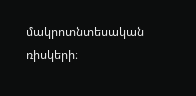մակրոտնտեսական ռիսկերի։